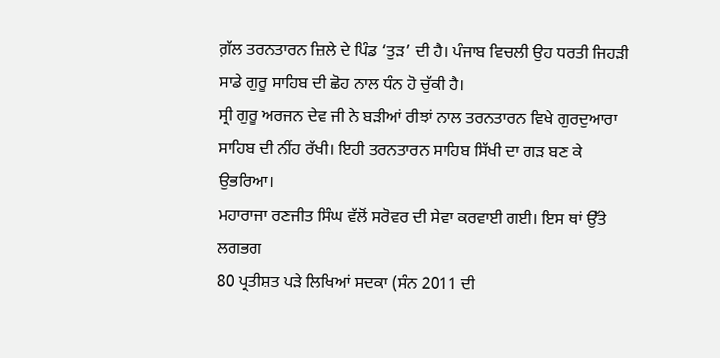ਗ਼ੱਲ ਤਰਨਤਾਰਨ ਜ਼ਿਲੇ ਦੇ ਪਿੰਡ ‘ਤੁੜ’ ਦੀ ਹੈ। ਪੰਜਾਬ ਵਿਚਲੀ ਉਹ ਧਰਤੀ ਜਿਹੜੀ
ਸਾਡੇ ਗੁਰੂ ਸਾਹਿਬ ਦੀ ਛੋਹ ਨਾਲ ਧੰਨ ਹੋ ਚੁੱਕੀ ਹੈ।
ਸ੍ਰੀ ਗੁਰੂ ਅਰਜਨ ਦੇਵ ਜੀ ਨੇ ਬੜੀਆਂ ਰੀਝਾਂ ਨਾਲ ਤਰਨਤਾਰਨ ਵਿਖੇ ਗੁਰਦੁਆਰਾ
ਸਾਹਿਬ ਦੀ ਨੀਂਹ ਰੱਖੀ। ਇਹੀ ਤਰਨਤਾਰਨ ਸਾਹਿਬ ਸਿੱਖੀ ਦਾ ਗੜ ਬਣ ਕੇ ਉਭਰਿਆ।
ਮਹਾਰਾਜਾ ਰਣਜੀਤ ਸਿੰਘ ਵੱਲੋਂ ਸਰੋਵਰ ਦੀ ਸੇਵਾ ਕਰਵਾਈ ਗਈ। ਇਸ ਥਾਂ ਉੱਤੇ ਲਗਭਗ
80 ਪ੍ਰਤੀਸ਼ਤ ਪੜੇ ਲਿਖਿਆਂ ਸਦਕਾ (ਸੰਨ 2011 ਦੀ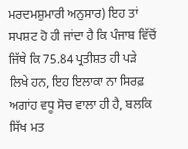ਮਰਦਮਸ਼ੁਮਾਰੀ ਅਨੁਸਾਰ) ਇਹ ਤਾਂ
ਸਪਸ਼ਟ ਹੋ ਹੀ ਜਾਂਦਾ ਹੈ ਕਿ ਪੰਜਾਬ ਵਿੱਚੋਂ ਜਿੱਥੇ ਕਿ 75.84 ਪ੍ਰਤੀਸ਼ਤ ਹੀ ਪੜੇ
ਲਿਖੇ ਹਨ, ਇਹ ਇਲਾਕਾ ਨਾ ਸਿਰਫ਼ ਅਗਾਂਹ ਵਧੂ ਸੋਚ ਵਾਲਾ ਹੀ ਹੈ, ਬਲਕਿ ਸਿੱਖ ਮਤ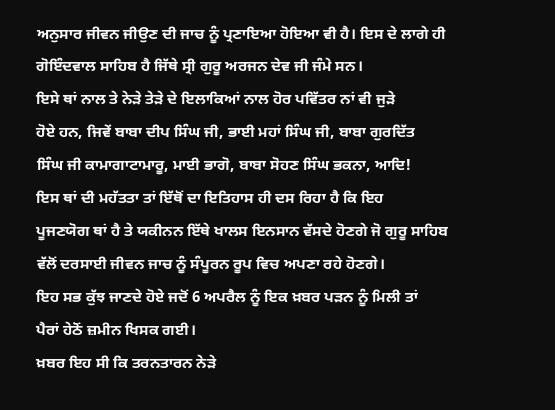ਅਨੁਸਾਰ ਜੀਵਨ ਜੀਉਣ ਦੀ ਜਾਚ ਨੂੰ ਪ੍ਰਣਾਇਆ ਹੋਇਆ ਵੀ ਹੈ। ਇਸ ਦੇ ਲਾਗੇ ਹੀ
ਗੋਇੰਦਵਾਲ ਸਾਹਿਬ ਹੈ ਜਿੱਥੇ ਸ੍ਰੀ ਗੁਰੂ ਅਰਜਨ ਦੇਵ ਜੀ ਜੰਮੇ ਸਨ।
ਇਸੇ ਥਾਂ ਨਾਲ ਤੇ ਨੇੜੇ ਤੇੜੇ ਦੇ ਇਲਾਕਿਆਂ ਨਾਲ ਹੋਰ ਪਵਿੱਤਰ ਨਾਂ ਵੀ ਜੁੜੇ
ਹੋਏ ਹਨ, ਜਿਵੇਂ ਬਾਬਾ ਦੀਪ ਸਿੰਘ ਜੀ, ਭਾਈ ਮਹਾਂ ਸਿੰਘ ਜੀ, ਬਾਬਾ ਗੁਰਦਿੱਤ
ਸਿੰਘ ਜੀ ਕਾਮਾਗਾਟਾਮਾਰੂ, ਮਾਈ ਭਾਗੋ, ਬਾਬਾ ਸੋਹਣ ਸਿੰਘ ਭਕਨਾ, ਆਦਿ!
ਇਸ ਥਾਂ ਦੀ ਮਹੱਤਤਾ ਤਾਂ ਇੱਥੋਂ ਦਾ ਇਤਿਹਾਸ ਹੀ ਦਸ ਰਿਹਾ ਹੈ ਕਿ ਇਹ
ਪੂਜਣਯੋਗ ਥਾਂ ਹੈ ਤੇ ਯਕੀਨਨ ਇੱਥੇ ਖਾਲਸ ਇਨਸਾਨ ਵੱਸਦੇ ਹੋਣਗੇ ਜੋ ਗੁਰੂ ਸਾਹਿਬ
ਵੱਲੋਂ ਦਰਸਾਈ ਜੀਵਨ ਜਾਚ ਨੂੰ ਸੰਪੂਰਨ ਰੂਪ ਵਿਚ ਅਪਣਾ ਰਹੇ ਹੋਣਗੇ।
ਇਹ ਸਭ ਕੁੱਝ ਜਾਣਦੇ ਹੋਏ ਜਦੋਂ 6 ਅਪਰੈਲ ਨੂੰ ਇਕ ਖ਼ਬਰ ਪੜਨ ਨੂੰ ਮਿਲੀ ਤਾਂ
ਪੈਰਾਂ ਹੇਠੋਂ ਜ਼ਮੀਨ ਖਿਸਕ ਗਈ।
ਖ਼ਬਰ ਇਹ ਸੀ ਕਿ ਤਰਨਤਾਰਨ ਨੇੜੇ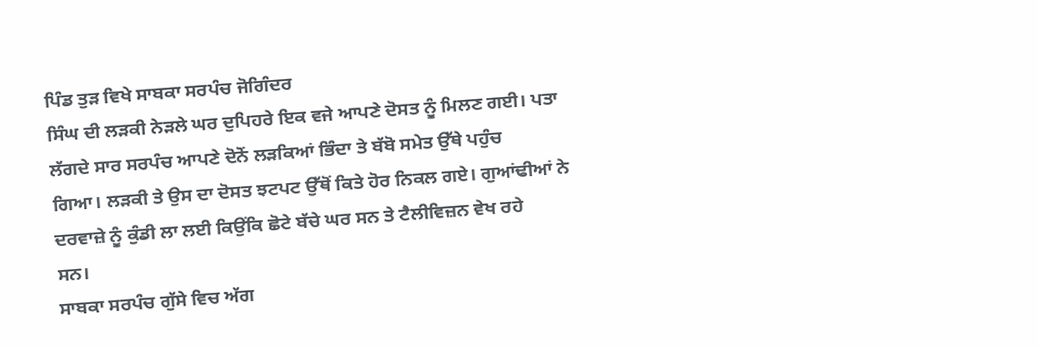ਪਿੰਡ ਤੁੜ ਵਿਖੇ ਸਾਬਕਾ ਸਰਪੰਚ ਜੋਗਿੰਦਰ
ਸਿੰਘ ਦੀ ਲੜਕੀ ਨੇੜਲੇ ਘਰ ਦੁਪਿਹਰੇ ਇਕ ਵਜੇ ਆਪਣੇ ਦੋਸਤ ਨੂੰ ਮਿਲਣ ਗਈ। ਪਤਾ
ਲੱਗਦੇ ਸਾਰ ਸਰਪੰਚ ਆਪਣੇ ਦੋਨੋਂ ਲੜਕਿਆਂ ਭਿੰਦਾ ਤੇ ਬੱਬੋ ਸਮੇਤ ਉੱਥੇ ਪਹੁੰਚ
ਗਿਆ। ਲੜਕੀ ਤੇ ਉਸ ਦਾ ਦੋਸਤ ਝਟਪਟ ਉੱਥੋਂ ਕਿਤੇ ਹੋਰ ਨਿਕਲ ਗਏ। ਗੁਆਂਢੀਆਂ ਨੇ
ਦਰਵਾਜ਼ੇ ਨੂੰ ਕੁੰਡੀ ਲਾ ਲਈ ਕਿਉਂਕਿ ਛੋਟੇ ਬੱਚੇ ਘਰ ਸਨ ਤੇ ਟੈਲੀਵਿਜ਼ਨ ਵੇਖ ਰਹੇ
ਸਨ।
ਸਾਬਕਾ ਸਰਪੰਚ ਗੁੱਸੇ ਵਿਚ ਅੱਗ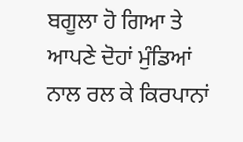ਬਗੂਲਾ ਹੋ ਗਿਆ ਤੇ ਆਪਣੇ ਦੋਹਾਂ ਮੁੰਡਿਆਂ
ਨਾਲ ਰਲ ਕੇ ਕਿਰਪਾਨਾਂ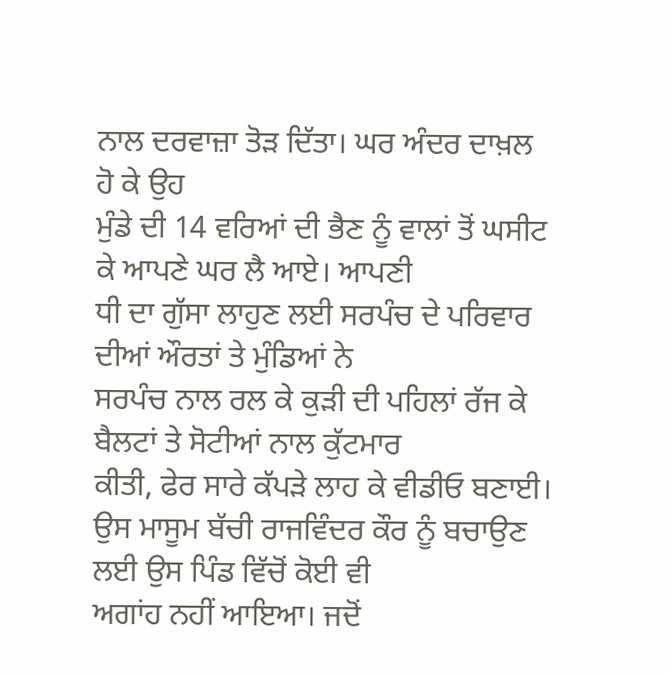ਨਾਲ ਦਰਵਾਜ਼ਾ ਤੋੜ ਦਿੱਤਾ। ਘਰ ਅੰਦਰ ਦਾਖ਼ਲ ਹੋ ਕੇ ਉਹ
ਮੁੰਡੇ ਦੀ 14 ਵਰਿਆਂ ਦੀ ਭੈਣ ਨੂੰ ਵਾਲਾਂ ਤੋਂ ਘਸੀਟ ਕੇ ਆਪਣੇ ਘਰ ਲੈ ਆਏ। ਆਪਣੀ
ਧੀ ਦਾ ਗੁੱਸਾ ਲਾਹੁਣ ਲਈ ਸਰਪੰਚ ਦੇ ਪਰਿਵਾਰ ਦੀਆਂ ਔਰਤਾਂ ਤੇ ਮੁੰਡਿਆਂ ਨੇ
ਸਰਪੰਚ ਨਾਲ ਰਲ ਕੇ ਕੁੜੀ ਦੀ ਪਹਿਲਾਂ ਰੱਜ ਕੇ ਬੈਲਟਾਂ ਤੇ ਸੋਟੀਆਂ ਨਾਲ ਕੁੱਟਮਾਰ
ਕੀਤੀ, ਫੇਰ ਸਾਰੇ ਕੱਪੜੇ ਲਾਹ ਕੇ ਵੀਡੀਓ ਬਣਾਈ।
ਉਸ ਮਾਸੂਮ ਬੱਚੀ ਰਾਜਵਿੰਦਰ ਕੌਰ ਨੂੰ ਬਚਾਉਣ ਲਈ ਉਸ ਪਿੰਡ ਵਿੱਚੋਂ ਕੋਈ ਵੀ
ਅਗਾਂਹ ਨਹੀਂ ਆਇਆ। ਜਦੋਂ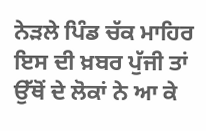ਨੇੜਲੇ ਪਿੰਡ ਚੱਕ ਮਾਹਿਰ ਇਸ ਦੀ ਖ਼ਬਰ ਪੁੱਜੀ ਤਾਂ
ਉੱਥੋਂ ਦੇ ਲੋਕਾਂ ਨੇ ਆ ਕੇ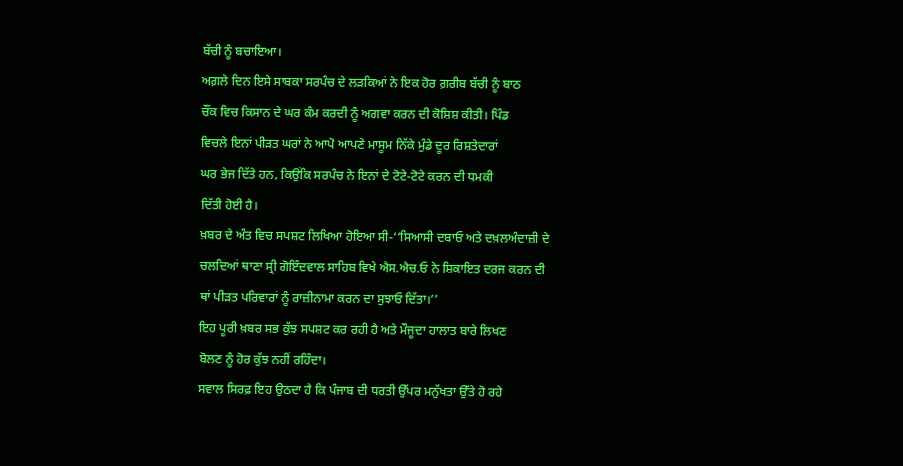ਬੱਚੀ ਨੂੰ ਬਚਾਇਆ।
ਅਗ਼ਲੇ ਦਿਨ ਇਸੇ ਸਾਬਕਾ ਸਰਪੰਚ ਦੇ ਲੜਕਿਆਂ ਨੇ ਇਕ ਹੋਰ ਗ਼ਰੀਬ ਬੱਚੀ ਨੂੰ ਬਾਠ
ਚੌਂਕ ਵਿਚ ਕਿਸਾਨ ਦੇ ਘਰ ਕੰਮ ਕਰਦੀ ਨੂੰ ਅਗਵਾ ਕਰਨ ਦੀ ਕੋਸ਼ਿਸ਼ ਕੀਤੀ। ਪਿੰਡ
ਵਿਚਲੇ ਇਨਾਂ ਪੀੜਤ ਘਰਾਂ ਨੇ ਆਪੋ ਆਪਣੇ ਮਾਸੂਮ ਨਿੱਕੇ ਮੁੰਡੇ ਦੂਰ ਰਿਸ਼ਤੇਦਾਰਾਂ
ਘਰ ਭੇਜ ਦਿੱਤੇ ਹਨ, ਕਿਉਂਕਿ ਸਰਪੰਚ ਨੇ ਇਨਾਂ ਦੇ ਟੋਟੇ-ਟੋਟੇ ਕਰਨ ਦੀ ਧਮਕੀ
ਦਿੱਤੀ ਹੋਈ ਹੈ।
ਖ਼ਬਰ ਦੇ ਅੰਤ ਵਿਚ ਸਪਸ਼ਟ ਲਿਖਿਆ ਹੋਇਆ ਸੀ-‘‘ਸਿਆਸੀ ਦਬਾਓ ਅਤੇ ਦਖ਼ਲਅੰਦਾਜ਼ੀ ਦੇ
ਚਲਦਿਆਂ ਥਾਣਾ ਸ੍ਰੀ ਗੋਇੰਦਵਾਲ ਸਾਹਿਬ ਵਿਖੇ ਐਸ.ਐਚ.ਓ ਨੇ ਸ਼ਿਕਾਇਤ ਦਰਜ ਕਰਨ ਦੀ
ਥਾਂ ਪੀੜਤ ਪਰਿਵਾਰਾਂ ਨੂੰ ਰਾਜ਼ੀਨਾਮਾ ਕਰਨ ਦਾ ਸੁਝਾਓ ਦਿੱਤਾ।’’
ਇਹ ਪੂਰੀ ਖ਼ਬਰ ਸਭ ਕੁੱਝ ਸਪਸ਼ਟ ਕਰ ਰਹੀ ਹੈ ਅਤੇ ਮੌਜੂਦਾ ਹਾਲਾਤ ਬਾਰੇ ਲਿਖਣ
ਬੋਲਣ ਨੂੰ ਹੋਰ ਕੁੱਝ ਨਹੀਂ ਰਹਿੰਦਾ।
ਸਵਾਲ ਸਿਰਫ਼ ਇਹ ਉਠਦਾ ਹੈ ਕਿ ਪੰਜਾਬ ਦੀ ਧਰਤੀ ਉੱਪਰ ਮਨੁੱਖਤਾ ਉੱਤੇ ਹੋ ਰਹੇ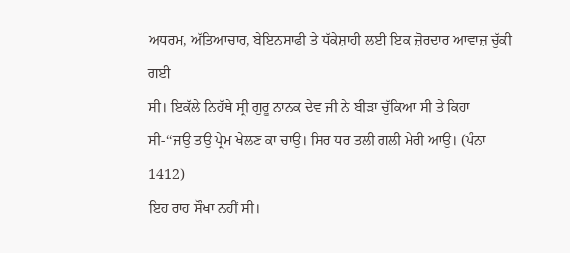ਅਧਰਮ, ਅੱਤਿਆਚਾਰ, ਬੇਇਨਸਾਫੀ ਤੇ ਧੱਕੇਸ਼ਾਹੀ ਲਈ ਇਕ ਜ਼ੋਰਦਾਰ ਆਵਾਜ਼ ਚੁੱਕੀ ਗਈ
ਸੀ। ਇਕੱਲੇ ਨਿਹੱਥੇ ਸ੍ਰੀ ਗੁਰੂ ਨਾਨਕ ਦੇਵ ਜੀ ਨੇ ਬੀੜਾ ਚੁੱਕਿਆ ਸੀ ਤੇ ਕਿਹਾ
ਸੀ-‘‘ਜਉ ਤਉ ਪ੍ਰੇਮ ਖੇਲਣ ਕਾ ਚਾਉ। ਸਿਰ ਧਰ ਤਲੀ ਗਲੀ ਮੇਰੀ ਆਉ। (ਪੰਨਾ 1412)
ਇਹ ਰਾਹ ਸੌਖਾ ਨਹੀਂ ਸੀ।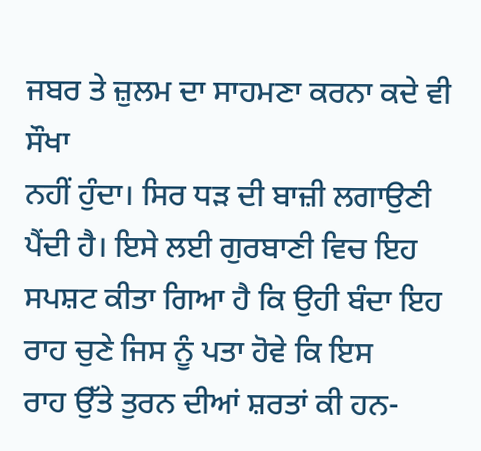ਜਬਰ ਤੇ ਜ਼ੁਲਮ ਦਾ ਸਾਹਮਣਾ ਕਰਨਾ ਕਦੇ ਵੀ ਸੌਖਾ
ਨਹੀਂ ਹੁੰਦਾ। ਸਿਰ ਧੜ ਦੀ ਬਾਜ਼ੀ ਲਗਾਉਣੀ ਪੈਂਦੀ ਹੈ। ਇਸੇ ਲਈ ਗੁਰਬਾਣੀ ਵਿਚ ਇਹ
ਸਪਸ਼ਟ ਕੀਤਾ ਗਿਆ ਹੈ ਕਿ ਉਹੀ ਬੰਦਾ ਇਹ ਰਾਹ ਚੁਣੇ ਜਿਸ ਨੂੰ ਪਤਾ ਹੋਵੇ ਕਿ ਇਸ
ਰਾਹ ਉੱਤੇ ਤੁਰਨ ਦੀਆਂ ਸ਼ਰਤਾਂ ਕੀ ਹਨ-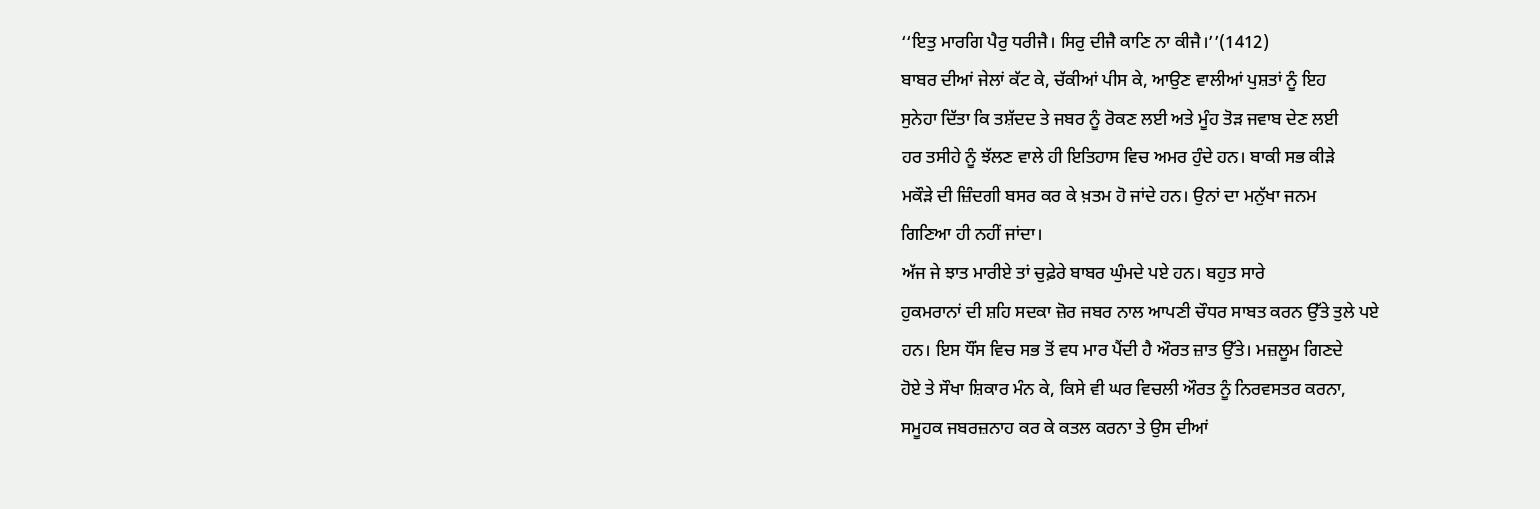‘‘ਇਤੁ ਮਾਰਗਿ ਪੈਰੁ ਧਰੀਜੈ। ਸਿਰੁ ਦੀਜੈ ਕਾਣਿ ਨਾ ਕੀਜੈ।’’(1412)
ਬਾਬਰ ਦੀਆਂ ਜੇਲਾਂ ਕੱਟ ਕੇ, ਚੱਕੀਆਂ ਪੀਸ ਕੇ, ਆਉਣ ਵਾਲੀਆਂ ਪੁਸ਼ਤਾਂ ਨੂੰ ਇਹ
ਸੁਨੇਹਾ ਦਿੱਤਾ ਕਿ ਤਸ਼ੱਦਦ ਤੇ ਜਬਰ ਨੂੰ ਰੋਕਣ ਲਈ ਅਤੇ ਮੂੰਹ ਤੋੜ ਜਵਾਬ ਦੇਣ ਲਈ
ਹਰ ਤਸੀਹੇ ਨੂੰ ਝੱਲਣ ਵਾਲੇ ਹੀ ਇਤਿਹਾਸ ਵਿਚ ਅਮਰ ਹੁੰਦੇ ਹਨ। ਬਾਕੀ ਸਭ ਕੀੜੇ
ਮਕੌੜੇ ਦੀ ਜ਼ਿੰਦਗੀ ਬਸਰ ਕਰ ਕੇ ਖ਼ਤਮ ਹੋ ਜਾਂਦੇ ਹਨ। ਉਨਾਂ ਦਾ ਮਨੁੱਖਾ ਜਨਮ
ਗਿਣਿਆ ਹੀ ਨਹੀਂ ਜਾਂਦਾ।
ਅੱਜ ਜੇ ਝਾਤ ਮਾਰੀਏ ਤਾਂ ਚੁਫ਼ੇਰੇ ਬਾਬਰ ਘੁੰਮਦੇ ਪਏ ਹਨ। ਬਹੁਤ ਸਾਰੇ
ਹੁਕਮਰਾਨਾਂ ਦੀ ਸ਼ਹਿ ਸਦਕਾ ਜ਼ੋਰ ਜਬਰ ਨਾਲ ਆਪਣੀ ਚੌਧਰ ਸਾਬਤ ਕਰਨ ਉੱਤੇ ਤੁਲੇ ਪਏ
ਹਨ। ਇਸ ਧੌਂਸ ਵਿਚ ਸਭ ਤੋਂ ਵਧ ਮਾਰ ਪੈਂਦੀ ਹੈ ਔਰਤ ਜ਼ਾਤ ਉੱਤੇ। ਮਜ਼ਲੂਮ ਗਿਣਦੇ
ਹੋਏ ਤੇ ਸੌਖਾ ਸ਼ਿਕਾਰ ਮੰਨ ਕੇ, ਕਿਸੇ ਵੀ ਘਰ ਵਿਚਲੀ ਔਰਤ ਨੂੰ ਨਿਰਵਸਤਰ ਕਰਨਾ,
ਸਮੂਹਕ ਜਬਰਜ਼ਨਾਹ ਕਰ ਕੇ ਕਤਲ ਕਰਨਾ ਤੇ ਉਸ ਦੀਆਂ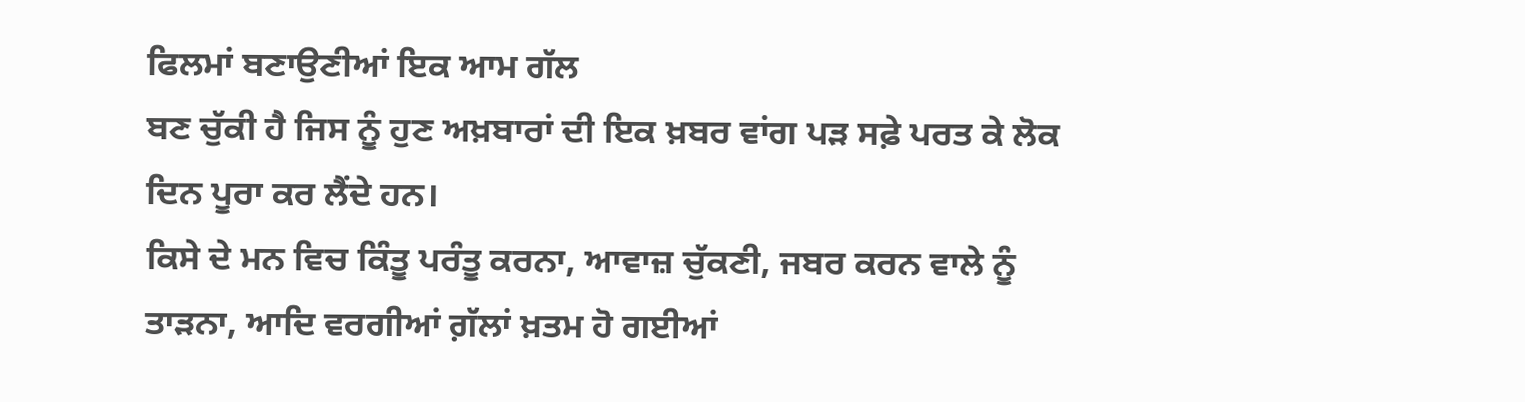ਫਿਲਮਾਂ ਬਣਾਉਣੀਆਂ ਇਕ ਆਮ ਗੱਲ
ਬਣ ਚੁੱਕੀ ਹੈ ਜਿਸ ਨੂੰ ਹੁਣ ਅਖ਼ਬਾਰਾਂ ਦੀ ਇਕ ਖ਼ਬਰ ਵਾਂਗ ਪੜ ਸਫ਼ੇ ਪਰਤ ਕੇ ਲੋਕ
ਦਿਨ ਪੂਰਾ ਕਰ ਲੈਂਦੇ ਹਨ।
ਕਿਸੇ ਦੇ ਮਨ ਵਿਚ ਕਿੰਤੂ ਪਰੰਤੂ ਕਰਨਾ, ਆਵਾਜ਼ ਚੁੱਕਣੀ, ਜਬਰ ਕਰਨ ਵਾਲੇ ਨੂੰ
ਤਾੜਨਾ, ਆਦਿ ਵਰਗੀਆਂ ਗ਼ੱਲਾਂ ਖ਼ਤਮ ਹੋ ਗਈਆਂ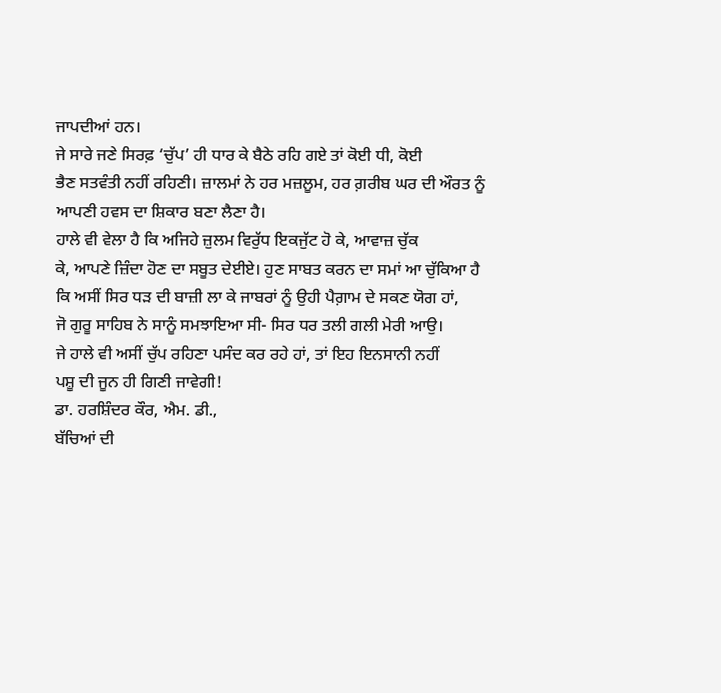ਜਾਪਦੀਆਂ ਹਨ।
ਜੇ ਸਾਰੇ ਜਣੇ ਸਿਰਫ਼ ‘ਚੁੱਪ’ ਹੀ ਧਾਰ ਕੇ ਬੈਠੇ ਰਹਿ ਗਏ ਤਾਂ ਕੋਈ ਧੀ, ਕੋਈ
ਭੈਣ ਸਤਵੰਤੀ ਨਹੀਂ ਰਹਿਣੀ। ਜ਼ਾਲਮਾਂ ਨੇ ਹਰ ਮਜ਼ਲੂਮ, ਹਰ ਗ਼ਰੀਬ ਘਰ ਦੀ ਔਰਤ ਨੂੰ
ਆਪਣੀ ਹਵਸ ਦਾ ਸ਼ਿਕਾਰ ਬਣਾ ਲੈਣਾ ਹੈ।
ਹਾਲੇ ਵੀ ਵੇਲਾ ਹੈ ਕਿ ਅਜਿਹੇ ਜ਼ੁਲਮ ਵਿਰੁੱਧ ਇਕਜੁੱਟ ਹੋ ਕੇ, ਆਵਾਜ਼ ਚੁੱਕ
ਕੇ, ਆਪਣੇ ਜ਼ਿੰਦਾ ਹੋਣ ਦਾ ਸਬੂਤ ਦੇਈਏ। ਹੁਣ ਸਾਬਤ ਕਰਨ ਦਾ ਸਮਾਂ ਆ ਚੁੱਕਿਆ ਹੈ
ਕਿ ਅਸੀਂ ਸਿਰ ਧੜ ਦੀ ਬਾਜ਼ੀ ਲਾ ਕੇ ਜਾਬਰਾਂ ਨੂੰ ਉਹੀ ਪੈਗ਼ਾਮ ਦੇ ਸਕਣ ਯੋਗ ਹਾਂ,
ਜੋ ਗੁਰੂ ਸਾਹਿਬ ਨੇ ਸਾਨੂੰ ਸਮਝਾਇਆ ਸੀ- ਸਿਰ ਧਰ ਤਲੀ ਗਲੀ ਮੇਰੀ ਆਉ।
ਜੇ ਹਾਲੇ ਵੀ ਅਸੀਂ ਚੁੱਪ ਰਹਿਣਾ ਪਸੰਦ ਕਰ ਰਹੇ ਹਾਂ, ਤਾਂ ਇਹ ਇਨਸਾਨੀ ਨਹੀਂ
ਪਸ਼ੂ ਦੀ ਜੂਨ ਹੀ ਗਿਣੀ ਜਾਵੇਗੀ!
ਡਾ. ਹਰਸ਼ਿੰਦਰ ਕੌਰ, ਐਮ. ਡੀ.,
ਬੱਚਿਆਂ ਦੀ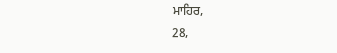ਮਾਹਿਰ,
28,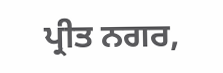ਪ੍ਰੀਤ ਨਗਰ,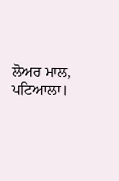ਲੋਅਰ ਮਾਲ,
ਪਟਿਆਲਾ।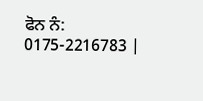ਫੋਨ ਨੰ: 0175-2216783 |